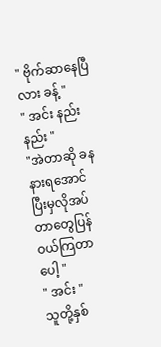" ဗိုက်ဆာနေပြီလား ခန့် "
" အင်း နည်းနည်း "
"အဲတာဆို ခနနားရအောင် ပြီးမှလိုအပ်တာတွေပြန်ဝယ်ကြတာပေါ့ "
" အင်း "
သူတို့နှစ်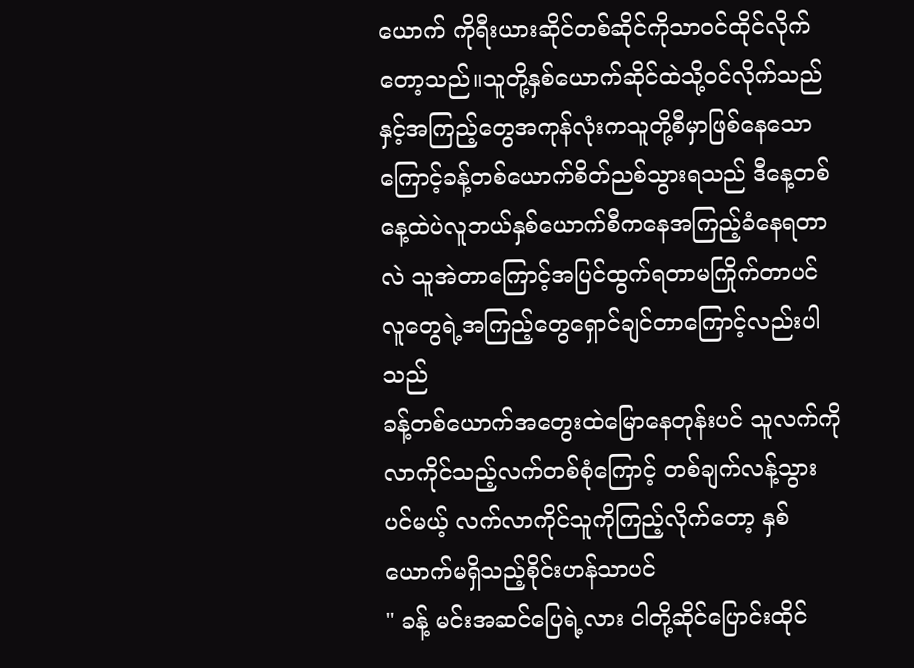ယောက် ကိုရီးယားဆိုင်တစ်ဆိုင်ကိုသာဝင်ထိုင်လိုက်တော့သည်။သူတို့နှစ်ယောက်ဆိုင်ထဲသို့ဝင်လိုက်သည်နှင့်အကြည့်တွေအကုန်လုံးကသူတို့စီမှာဖြစ်နေသောကြောင့်ခန့်တစ်ယောက်စိတ်ညစ်သွားရသည် ဒီနေ့တစ်နေ့ထဲပဲလူဘယ်နှစ်ယောက်စီကနေအကြည့်ခံနေရတာလဲ သူအဲတာကြောင့်အပြင်ထွက်ရတာမကြိုက်တာပင် လူတွေရဲ့အကြည့်တွေရှောင်ချင်တာကြောင့်လည်းပါသည်
ခန့်တစ်ယောက်အတွေးထဲမြောနေတုန်းပင် သူလက်ကိုလာကိုင်သည့်လက်တစ်စုံကြောင့် တစ်ချက်လန့်သွားပင်မယ့် လက်လာကိုင်သူကိုကြည့်လိုက်တော့ နှစ်ယောက်မရှိသည့်စိုင်းဟန်သာပင်
" ခန့် မင်းအဆင်ပြေရဲ့လား ငါတို့ဆိုင်ပြောင်းထိုင်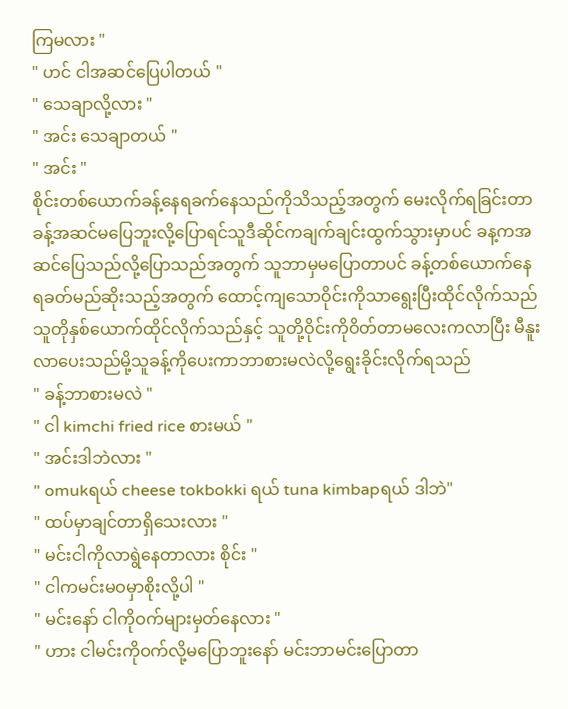ကြမလား "
" ဟင် ငါအဆင်ပြေပါတယ် "
" သေချာလို့လား "
" အင်း သေချာတယ် "
" အင်း "
စိုင်းတစ်ယောက်ခန့်နေရခက်နေသည်ကိုသိသည့်အတွက် မေးလိုက်ရခြင်းတာခန့်အဆင်မပြေဘူးလို့ပြောရင်သူဒီဆိုင်ကချက်ချင်းထွက်သွားမှာပင် ခန့ကအဆင်ပြေသည်လို့ပြောသည်အတွက် သူဘာမှမပြောတာပင် ခန့်တစ်ယောက်နေရခတ်မည်ဆိုးသည့်အတွက် ထောင့်ကျသောဝိုင်းကိုသာရွေးပြီးထိုင်လိုက်သည် သူတိုနှစ်ယောက်ထိုင်လိုက်သည်နှင့် သူတို့ဝိုင်းကိုဝိတ်တာမလေးကလာပြီး မီနူးလာပေးသည်မို့သူခန့်ကိုပေးကာဘာစားမလဲလို့ရွေးခိုင်းလိုက်ရသည်
" ခန့်ဘာစားမလဲ "
" ငါ kimchi fried rice စားမယ် "
" အင်းဒါဘဲလား "
" omukရယ် cheese tokbokki ရယ် tuna kimbapရယ် ဒါဘဲ"
" ထပ်မှာချင်တာရှိသေးလား "
" မင်းငါကိုလာရွဲနေတာလား စိုင်း "
" ငါကမင်းမဝမှာစိုးလို့ပါ "
" မင်းနော် ငါကိုဝက်များမှတ်နေလား "
" ဟား ငါမင်းကိုဝက်လို့မပြောဘူးနော် မင်းဘာမင်းပြောတာ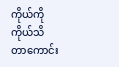ကိုယ်ကိုကိုယ်သိတာကောင်း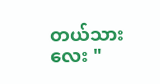တယ်သားလေး "